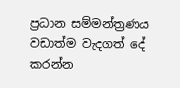ප්‍රධාන සම්මන්ත්‍රණය
වඩාත්ම වැදගත් දේ කරන්න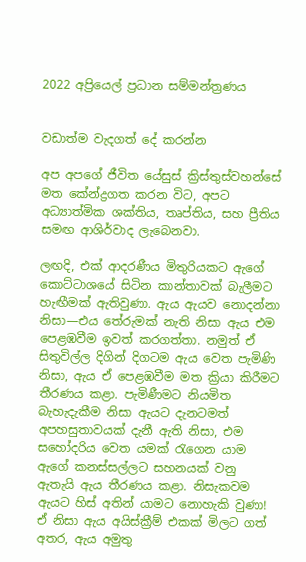2022 අප්‍රියෙල් ප්‍රධාන සම්මන්ත්‍රණය


වඩාත්ම වැදගත් දේ කරන්න

අප අපගේ ජීවිත යේසුස් ක්‍රිස්තුස්වහන්සේ මත කේන්ද්‍රගත කරන විට, අපට අධ්‍යාත්මික ශක්තිය, තෘප්තිය, සහ ප්‍රීතිය සමඟ ආශිර්වාද ලැබෙනවා.

ලඟදි, එක් ආදරණීය මිතුරියකට ඇගේ කොට්ටාශයේ සිටින කාන්තාවක් බැලීමට හැඟීමක් ඇතිවුණා. ඇය ඇයව නොදන්නා නිසා—එය තේරුමක් නැති නිසා ඇය එම පෙළඹවීම ඉවත් කරගත්තා. නමුත් ඒ සිතුවිල්ල දිගින් දිගටම ඇය වෙත පැමිණි නිසා, ඇය ඒ පෙළඹවීම මත ක්‍රියා කිරීමට තීරණය කළා. පැමිණීමට නියමිත බැහැදැකීම නිසා ඇයට දැනටමත් අපහසුතාවයක් දැනී ඇති නිසා, එම සහෝදරිය වෙත යමක් රැගෙන යාම ඇගේ කනස්සල්ලට සහනයක් වනු ඇතැයි ඇය තීරණය කළා. නිසැකවම ඇයට හිස් අතින් යාමට නොහැකි වුණා! ඒ නිසා ඇය අයිස්ක්‍රීම් එකක් මිලට ගත් අතර, ඇය අමුතු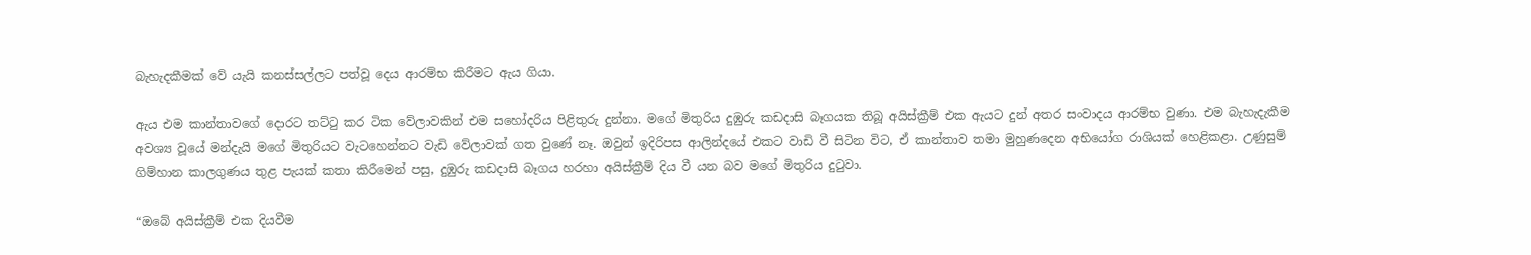බැහැදකීමක් වේ යැයි කනස්සල්ලට පත්වූ දෙය ආරම්භ කිරීමට ඇය ගියා.

ඇය එම කාන්තාවගේ දොරට තට්ටු කර ටික වේලාවකින් එම සහෝදරිය පිළිතුරු දුන්නා. මගේ මිතුරිය දුඹුරු කඩදාසි බෑගයක තිබූ අයිස්ක්‍රීම් එක ඇයට දුන් අතර සංවාදය ආරම්භ වුණා. එම බැහැදැකීම අවශ්‍ය වූයේ මන්දැයි මගේ මිතුරියට වැටහෙන්නට වැඩි වේලාවක් ගත වුණේ නෑ. ඔවුන් ඉදිරිපස ආලින්දයේ එකට වාඩි වී සිටින විට, ඒ කාන්තාව තමා මුහුණදෙන අභියෝග රාශියක් හෙළිකළා. උණුසුම් ගිම්හාන කාලගුණය තුළ පැයක් කතා කිරීමෙන් පසු, දුඹුරු කඩදාසි බෑගය හරහා අයිස්ක්‍රීම් දිය වී යන බව මගේ මිතුරිය දුටුවා.

“ඔබේ අයිස්ක්‍රීම් එක දියවීම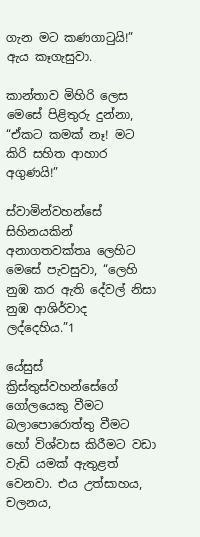ගැන මට කණගාටුයි!” ඇය කෑගැසුවා.

කාන්තාව මිහිරි ලෙස මෙසේ පිළිතුරු දුන්නා, “ඒකට කමක් නෑ! මට කිරි සහිත ආහාර අගුණයි!”

ස්වාමින්වහන්සේ සිහිනයකින් අනාගතවක්තෘ ලෙහිට මෙසේ පැවසුවා, “ලෙහි නුඹ කර ඇති දේවල් නිසා නුඹ ආශිර්වාද ලද්දෙහිය.”1

යේසුස් ක්‍රිස්තුස්වහන්සේගේ ගෝලයෙකු වීමට බලාපොරොත්තු වීමට හෝ විශ්වාස කිරීමට වඩා වැඩි යමක් ඇතුළත් වෙනවා. එය උත්සාහය, චලනය,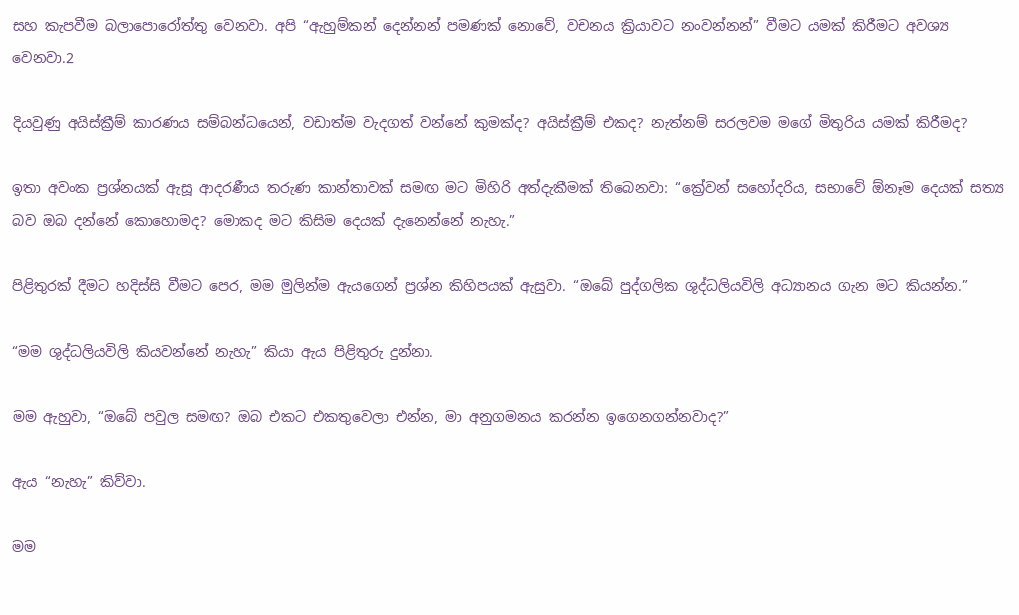සහ කැපවීම බලාපොරෝත්තු වෙනවා. අපි “ඇහුම්කන් දෙන්නන් පමණක් නොවේ, වචනය ක්‍රියාවට නංවන්නන්” වීමට යමක් කිරීමට අවශ්‍ය වෙනවා.2

දියවුණු අයිස්ක්‍රීම් කාරණය සම්බන්ධයෙන්, වඩාත්ම වැදගත් වන්නේ කුමක්ද? අයිස්ක්‍රීම් එකද? නැත්නම් සරලවම මගේ මිතුරිය යමක් කිරීමද?

ඉතා අවංක ප්‍රශ්නයක් ඇසූ ආදරණීය තරුණ කාන්තාවක් සමඟ මට මිහිරි අත්දැකීමක් තිබෙනවා: “ක්‍රේවන් සහෝදරිය, සභාවේ ඕනෑම දෙයක් සත්‍ය බව ඔබ දන්නේ කොහොමද? මොකද මට කිසිම දෙයක් දැනෙන්නේ නැහැ.”

පිළිතුරක් දීමට හදිස්සි වීමට පෙර, මම මුලින්ම ඇයගෙන් ප්‍රශ්න කිහිපයක් ඇසුවා. “ඔබේ පුද්ගලික ශුද්ධලියවිලි අධ්‍යානය ගැන මට කියන්න.”

“මම ශුද්ධලියවිලි කියවන්නේ නැහැ” කියා ඇය පිළිතුරු දුන්නා.

මම ඇහුවා, “ඔබේ පවුල සමඟ? ඔබ එකට එකතුවෙලා එන්න, මා අනුගමනය කරන්න ඉගෙනගන්නවාද?”

ඇය “නැහැ” කිව්වා.

මම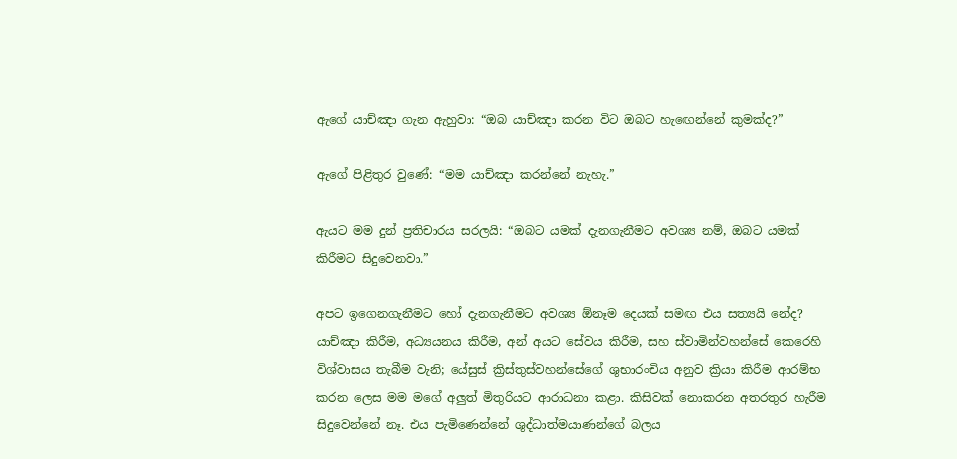ඇගේ යාච්ඤා ගැන ඇහුවා: “ඔබ යාච්ඤා කරන විට ඔබට හැඟෙන්නේ කුමක්ද?”

ඇගේ පිළිතුර වුණේ: “මම යාච්ඤා කරන්නේ නැහැ.”

ඇයට මම දුන් ප්‍රතිචාරය සරලයි: “ඔබට යමක් දැනගැනීමට අවශ්‍ය නම්, ඔබට යමක් කිරීමට සිදුවෙනවා.”

අපට ඉගෙනගැනීමට හෝ දැනගැනීමට අවශ්‍ය ඕනෑම දෙයක් සමඟ එය සත්‍යයි නේද? යාච්ඤා කිරීම, අධ්‍යයනය කිරීම, අන් අයට සේවය කිරීම, සහ ස්වාමින්වහන්සේ කෙරෙහි විශ්වාසය තැබීම වැනි; යේසුස් ක්‍රිස්තුස්වහන්සේගේ ශුභාරංචිය අනුව ක්‍රියා කිරීම ආරම්භ කරන ලෙස මම මගේ අලුත් මිතුරියට ආරාධනා කළා. කිසිවක් නොකරන අතරතුර හැරීම සිදුවෙන්නේ නෑ. එය පැමිණෙන්නේ ශුද්ධාත්මයාණන්ගේ බලය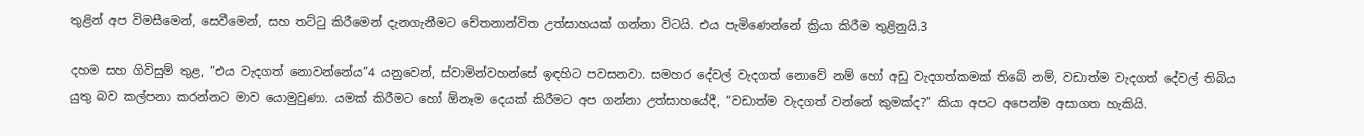තුළින් අප විමසීමෙන්, සෙවීමෙන්, සහ තට්ටු කිරීමෙන් දැනගැනීමට චේතනාන්විත උත්සාහයක් ගන්නා විටයි. එය පැමිණෙන්නේ ක්‍රියා කිරීම තුළිනුයි.3

දහම සහ ගිවිසුම් තුළ, “එය වැදගත් නොවන්නේය”4 යනුවෙන්, ස්වාමින්වහන්සේ ඉඳහිට පවසනවා. සමහර දේවල් වැදගත් නොවේ නම් හෝ අඩු වැදගත්කමක් තිබේ නම්, වඩාත්ම වැදගත් දේවල් තිබිය යුතු බව කල්පනා කරන්නට මාව යොමුවුණා. යමක් කිරීමට හෝ ඕනෑම දෙයක් කිරීමට අප ගන්නා උත්සාහයේදී, “වඩාත්ම වැදගත් වන්නේ කුමක්ද?” කියා අපට අපෙන්ම අසාගත හැකියි.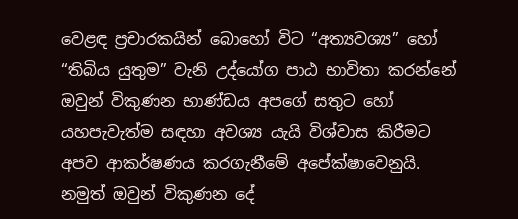වෙළඳ ප්‍රචාරකයින් බොහෝ විට “අත්‍යවශ්‍ය” හෝ “තිබිය යුතුම” වැනි උද්යෝග පාඨ භාවිතා කරන්නේ ඔවුන් විකුණන භාණ්ඩය අපගේ සතුට හෝ යහපැවැත්ම සඳහා අවශ්‍ය යැයි විශ්වාස කිරීමට අපව ආකර්ෂණය කරගැනීමේ අපේක්ෂාවෙනුයි. නමුත් ඔවුන් විකුණන දේ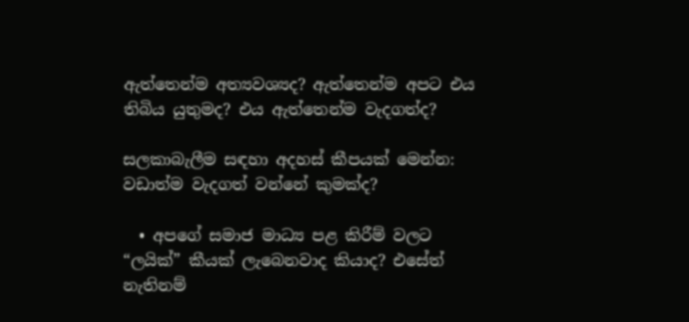ඇත්තෙන්ම අත්‍යවශ්‍යද? ඇත්තෙන්ම අපට එය තිබිය යුතුමද? එය ඇත්තෙන්ම වැදගත්ද?

සලකාබැලීම සඳහා අදහස් කීපයක් මෙන්න: වඩාත්ම වැදගත් වන්නේ කුමක්ද?

  • අපගේ සමාජ මාධ්‍ය පළ කිරීම් වලට “ලයික්” කීයක් ලැබෙනවාද කියාද? එසේත් නැතිනම්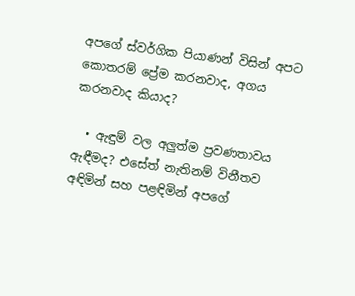අපගේ ස්වර්ගික පියාණන් විසින් අපට කොතරම් ප්‍රේම කරනවාද, අගය කරනවාද කියාද?

  • ඇඳුම් වල අලුත්ම ප්‍රවණතාවය ඇඳීමද? එසේත් නැතිනම් විනීතව අඳිමින් සහ පළඳිමින් අපගේ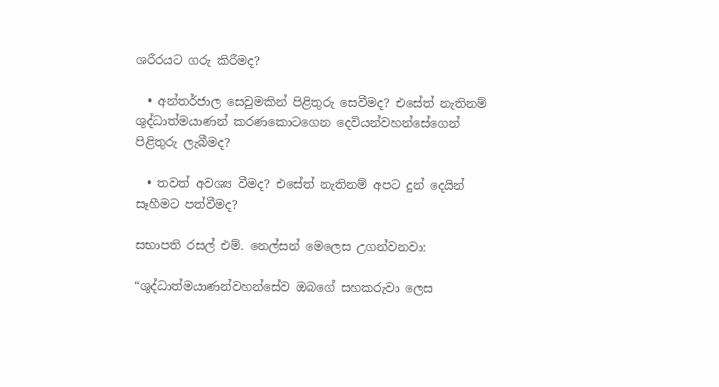ශරීරයට ගරු කිරීමද?

  • අන්තර්ජාල සෙවුමකින් පිළිතුරු සෙවීමද? එසේත් නැතිනම් ශුද්ධාත්මයාණන් කරණකොටගෙන දෙවියන්වහන්සේගෙන් පිළිතුරු ලැබීමද?

  • තවත් අවශ්‍ය වීමද? එසේත් නැතිනම් අපට දුන් දෙයින් සෑහීමට පත්වීමද?

සභාපති රසල් එම්. නෙල්සන් මෙලෙස උගන්වනවා:

“ශුද්ධාත්මයාණන්වහන්සේව ඔබගේ සහකරුවා ලෙස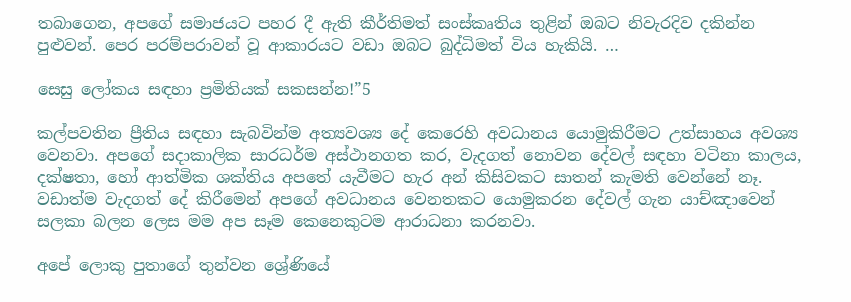තබාගෙන, අපගේ සමාජයට පහර දී ඇති කීර්තිමත් සංස්කෘතිය තුළින් ඔබට නිවැරදිව දකින්න පුළුවන්. පෙර පරම්පරාවන් වූ ආකාරයට වඩා ඔබට බුද්ධිමත් විය හැකියි. …

සෙසු ලෝකය සඳහා ප්‍රමිතියක් සකසන්න!”5

කල්පවතින ප්‍රීතිය සඳහා සැබවින්ම අත්‍යවශ්‍ය දේ කෙරෙහි අවධානය යොමුකිරීමට උත්සාහය අවශ්‍ය වෙනවා. අපගේ සදාකාලික සාරධර්ම අස්ථානගත කර, වැදගත් නොවන දේවල් සඳහා වටිනා කාලය, දක්ෂතා, හෝ ආත්මික ශක්තිය අපතේ යැවීමට හැර අන් කිසිවකට සාතන් කැමති වෙන්නේ නෑ. වඩාත්ම වැදගත් දේ කිරීමෙන් අපගේ අවධානය වෙනතකට යොමුකරන දේවල් ගැන යාච්ඤාවෙන් සලකා බලන ලෙස මම අප සෑම කෙනෙකුටම ආරාධනා කරනවා.

අපේ ලොකු පුතාගේ තුන්වන ශ්‍රේණියේ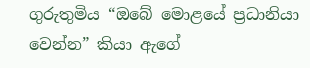ගුරුතුමිය “ඔබේ මොළයේ ප්‍රධානියා වෙන්න” කියා ඇගේ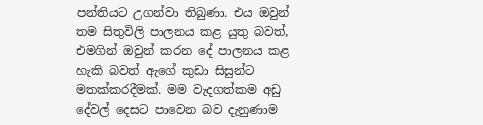පන්තියට උගන්වා තිබුණා. එය ඔවුන් තම සිතුවිලි පාලනය කළ යුතු බවත්, එමගින් ඔවුන් කරන දේ පාලනය කළ හැකි බවත් ඇගේ කුඩා සිසුන්ට මතක්කරදීමක්. මම වැදගත්කම අඩු දේවල් දෙසට පාවෙන බව දැනුණාම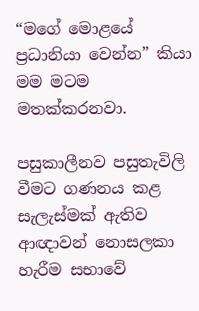“මගේ මොළයේ ප්‍රධානියා වෙන්න” කියා මම මටම මතක්කරනවා.

පසුකාලීනව පසුතැවිලි වීමට ගණනය කළ සැලැස්මක් ඇතිව ආඥාවන් නොසලකා හැරීම සභාවේ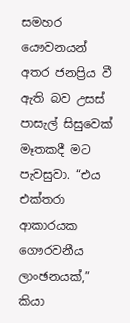සමහර යෞවනයන් අතර ජනප්‍රිය වී ඇති බව උසස් පාසැල් සිසුවෙක් මෑතකදී මට පැවසුවා. “එය එක්තරා ආකාරයක ගෞරවනීය ලාංඡනයක්,” කියා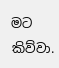මට කිව්වා.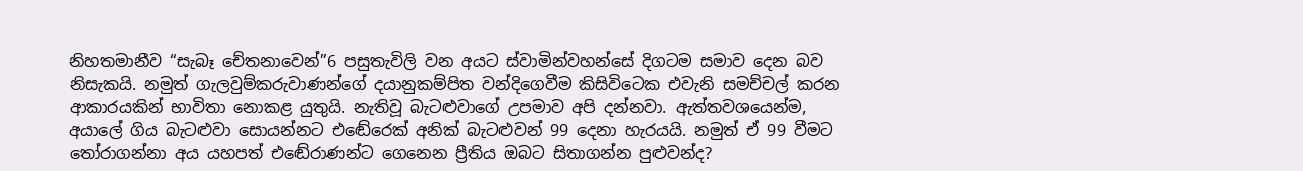නිහතමානීව “සැබෑ චේතනාවෙන්”6 පසුතැවිලි වන අයට ස්වාමින්වහන්සේ දිගටම සමාව දෙන බව නිසැකයි. නමුත් ගැලවුම්කරුවාණන්ගේ දයානුකම්පිත වන්දිගෙවීම කිසිවිටෙක එවැනි සමච්චල් කරන ආකාරයකින් භාවිතා නොකළ යුතුයි. නැතිවූ බැටළුවාගේ උපමාව අපි දන්නවා. ඇත්තවශයෙන්ම, අයාලේ ගිය බැටළුවා සොයන්නට එඬේරෙක් අනික් බැටළුවන් 99 දෙනා හැරයයි. නමුත් ඒ 99 වීමට තෝරාගන්නා අය යහපත් එඬේරාණන්ට ගෙනෙන ප්‍රීතිය ඔබට සිතාගන්න පුළුවන්ද?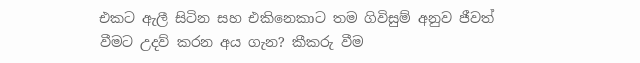එකට ඇලී සිටින සහ එකිනෙකාට තම ගිවිසුම් අනුව ජීවත් වීමට උදව් කරන අය ගැන? කීකරු වීම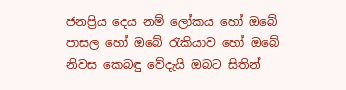ජනප්‍රිය දෙය නම් ලෝකය හෝ ඔබේ පාසල හෝ ඔබේ රැකියාව හෝ ඔබේ නිවස කෙබඳු වේදැයි ඔබට සිතින්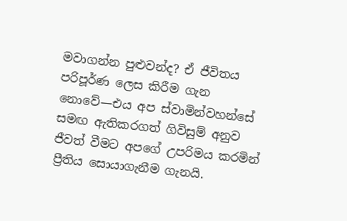මවාගන්න පුළුවන්ද? ඒ ජීවිතය පරිපූර්ණ ලෙස කිරීම ගැන නොවේ—එය අප ස්වාමින්වහන්සේ සමඟ ඇතිකරගත් ගිවිසුම් අනුව ජීවත් වීමට අපගේ උපරිමය කරමින් ප්‍රීතිය සොයාගැනීම ගැනයි.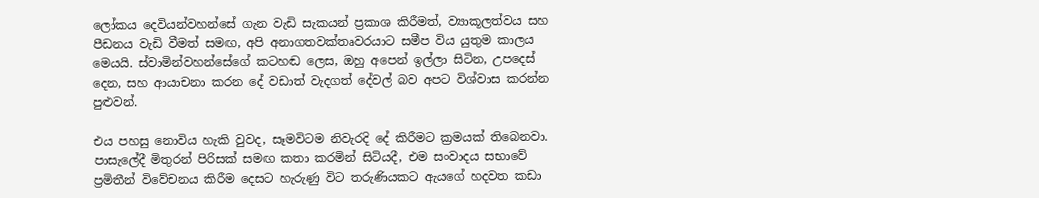ලෝකය දෙවියන්වහන්සේ ගැන වැඩි සැකයන් ප්‍රකාශ කිරීමත්, ව්‍යාකූලත්වය සහ පීඩනය වැඩි වීමත් සමඟ, අපි අනාගතවක්තෘවරයාට සමීප විය යුතුම කාලය මෙයයි. ස්වාමින්වහන්සේගේ කටහඬ ලෙස, ඔහු අපෙන් ඉල්ලා සිටින, උපදෙස් දෙන, සහ ආයාචනා කරන දේ වඩාත් වැදගත් දේවල් බව අපට විශ්වාස කරන්න පුළුවන්.

එය පහසු නොවිය හැකි වුවද, සෑමවිටම නිවැරදි දේ කිරීමට ක්‍රමයක් තිබෙනවා. පාසැලේදී මිතුරන් පිරිසක් සමඟ කතා කරමින් සිටියදී, එම සංවාදය සභාවේ ප්‍රමිතීන් විවේචනය කිරීම දෙසට හැරුණු විට තරුණියකට ඇයගේ හදවත කඩා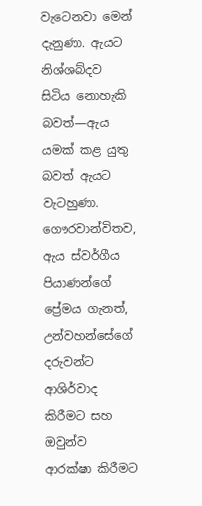වැටෙනවා මෙන් දැනුණා. ඇයට නිශ්ශබ්දව සිටිය නොහැකි බවත්—ඇය යමක් කළ යුතු බවත් ඇයට වැටහුණා. ගෞරවාන්විතව, ඇය ස්වර්ගීය පියාණන්ගේ ප්‍රේමය ගැනත්, උන්වහන්සේගේ දරුවන්ට ආශිර්වාද කිරීමට සහ ඔවුන්ව ආරක්ෂා කිරීමට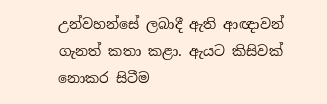උන්වහන්සේ ලබාදී ඇති ආඥාවන් ගැනත් කතා කළා. ඇයට කිසිවක් නොකර සිටීම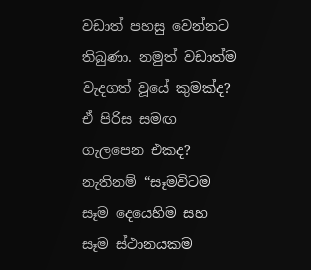වඩාත් පහසු වෙන්නට තිබුණා. නමුත් වඩාත්ම වැදගත් වූයේ කුමක්ද? ඒ පිරිස සමඟ ගැලපෙන එකද? නැතිනම් “සෑමවිටම සෑම දෙයෙහිම සහ සෑම ස්ථානයකම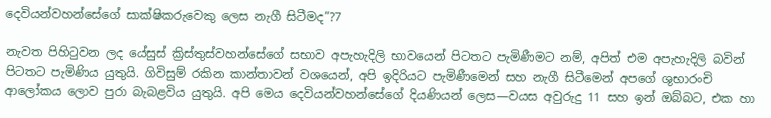දෙවියන්වහන්සේගේ සාක්ෂිකරුවෙකු ලෙස නැගී සිටීමද”?7

නැවත පිහිටුවන ලද යේසුස් ක්‍රිස්තුස්වහන්සේගේ සභාව අපැහැදිලි භාවයෙන් පිටතට පැමිණීමට නම්, අපිත් එම අපැහැදිලි බවින් පිටතට පැමිණිය යුතුයි. ගිවිසුම් රකින කාන්තාවන් වශයෙන්, අපි ඉදිරියට පැමිණීමෙන් සහ නැගී සිටීමෙන් අපගේ ශුභාරංචි ආලෝකය ලොව පුරා බැබළවිය යුතුයි. අපි මෙය දෙවියන්වහන්සේගේ දියණියන් ලෙස—වයස අවුරුදු 11 සහ ඉන් ඔබ්බට, එක හා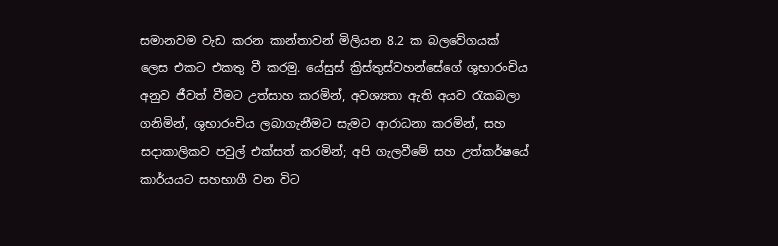සමානවම වැඩ කරන කාන්තාවන් මිලියන 8.2 ක බලවේගයක් ලෙස එකට එකතු වී කරමු. යේසුස් ක්‍රිස්තුස්වහන්සේගේ ශුභාරංචිය අනුව ජීවත් වීමට උත්සාහ කරමින්, අවශ්‍යතා ඇති අයව රැකබලා ගනිමින්, ශුභාරංචිය ලබාගැනීමට සැමට ආරාධනා කරමින්, සහ සදාකාලිකව පවුල් එක්සත් කරමින්; අපි ගැලවීමේ සහ උත්කර්ෂයේ කාර්යයට සහභාගී වන විට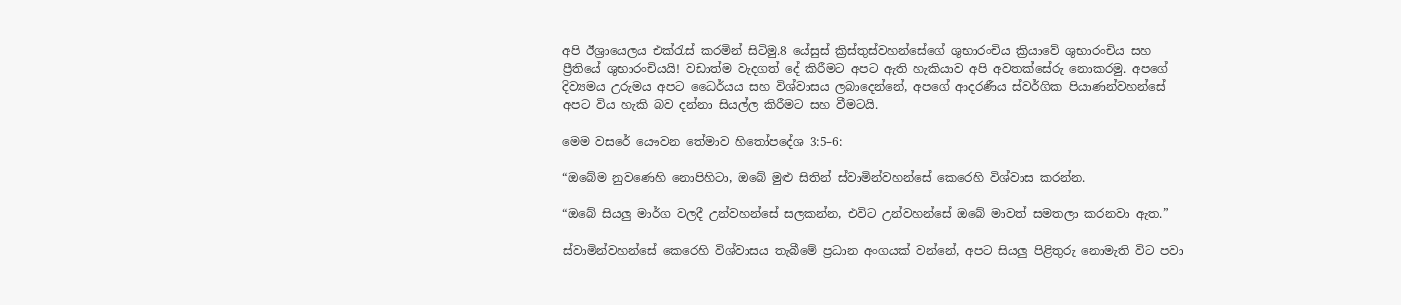අපි ඊශ්‍රායෙලය එක්රැස් කරමින් සිටිමු.8 යේසුස් ක්‍රිස්තුස්වහන්සේගේ ශුභාරංචිය ක්‍රියාවේ ශුභාරංචිය සහ ප්‍රීතියේ ශුභාරංචියයි! වඩාත්ම වැදගත් දේ කිරීමට අපට ඇති හැකියාව අපි අවතක්සේරු නොකරමු. අපගේ දිව්‍යමය උරුමය අපට ධෛර්යය සහ විශ්වාසය ලබාදෙන්නේ, අපගේ ආදරණීය ස්වර්ගික පියාණන්වහන්සේ අපට විය හැකි බව දන්නා සියල්ල කිරීමට සහ වීමටයි.

මෙම වසරේ යෞවන තේමාව හිතෝපදේශ 3:5–6:

“ඔබේම නුවණෙහි නොපිහිටා, ඔබේ මුළු සිතින් ස්වාමින්වහන්සේ කෙරෙහි විශ්වාස කරන්න.

“ඔබේ සියලු මාර්ග වලදී උන්වහන්සේ සලකන්න, එවිට උන්වහන්සේ ඔබේ මාවත් සමතලා කරනවා ඇත.”

ස්වාමින්වහන්සේ කෙරෙහි විශ්වාසය තැබීමේ ප්‍රධාන අංගයක් වන්නේ, අපට සියලු පිළිතුරු නොමැති විට පවා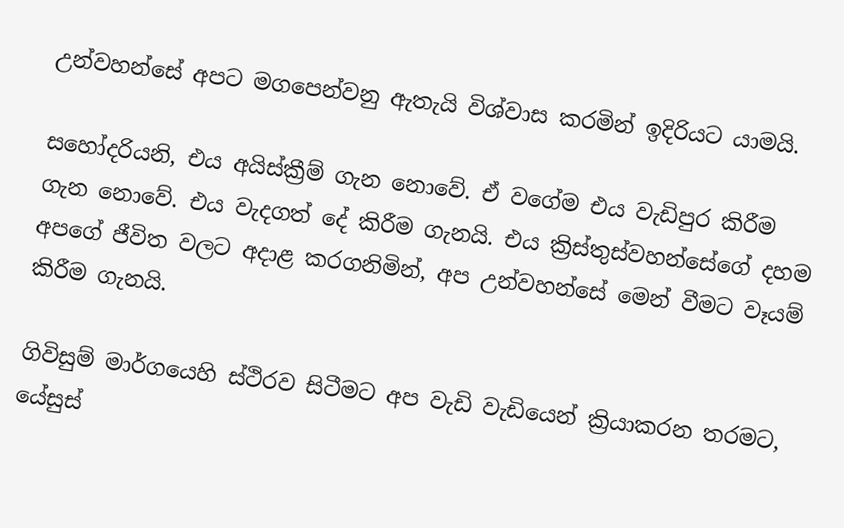උන්වහන්සේ අපට මගපෙන්වනු ඇතැයි විශ්වාස කරමින් ඉදිරියට යාමයි.

සහෝදරියනි, එය අයිස්ක්‍රීම් ගැන නොවේ. ඒ වගේම එය වැඩිපුර කිරීම ගැන නොවේ. එය වැදගත් දේ කිරීම ගැනයි. එය ක්‍රිස්තුස්වහන්සේගේ දහම අපගේ ජීවිත වලට අදාළ කරගනිමින්, අප උන්වහන්සේ මෙන් වීමට වෑයම් කිරීම ගැනයි.

ගිවිසුම් මාර්ගයෙහි ස්ථිරව සිටීමට අප වැඩි වැඩියෙන් ක්‍රියාකරන තරමට, යේසුස්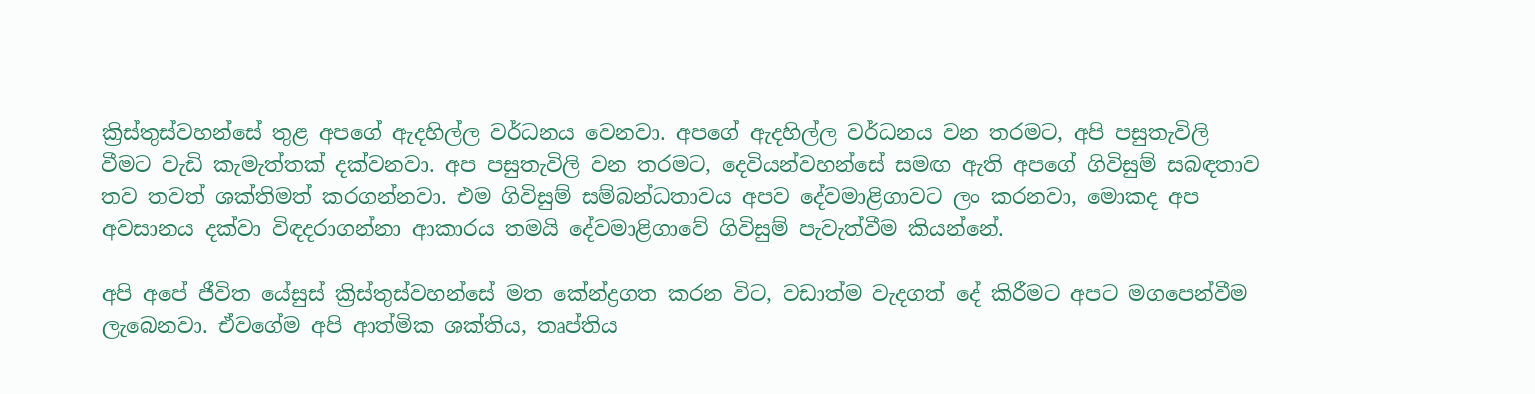ක්‍රිස්තුස්වහන්සේ තුළ අපගේ ඇදහිල්ල වර්ධනය වෙනවා. අපගේ ඇදහිල්ල වර්ධනය වන තරමට, අපි පසුතැවිලි වීමට වැඩි කැමැත්තක් දක්වනවා. අප පසුතැවිලි වන තරමට, දෙවියන්වහන්සේ සමඟ ඇති අපගේ ගිවිසුම් සබඳතාව තව තවත් ශක්තිමත් කරගන්නවා. එම ගිවිසුම් සම්බන්ධතාවය අපව දේවමාළිගාවට ලං කරනවා, මොකද අප අවසානය දක්වා විඳදරාගන්නා ආකාරය තමයි දේවමාළිගාවේ ගිවිසුම් පැවැත්වීම කියන්නේ.

අපි අපේ ජීවිත යේසුස් ක්‍රිස්තුස්වහන්සේ මත කේන්ද්‍රගත කරන විට, වඩාත්ම වැදගත් දේ කිරීමට අපට මගපෙන්වීම ලැබෙනවා. ඒවගේම අපි ආත්මික ශක්තිය, තෘප්තිය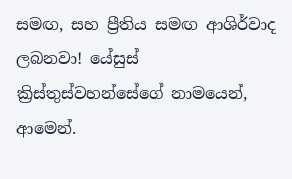සමඟ, සහ ප්‍රීතිය සමඟ ආශිර්වාද ලබනවා! යේසුස් ක්‍රිස්තුස්වහන්සේගේ නාමයෙන්, ආමෙන්.